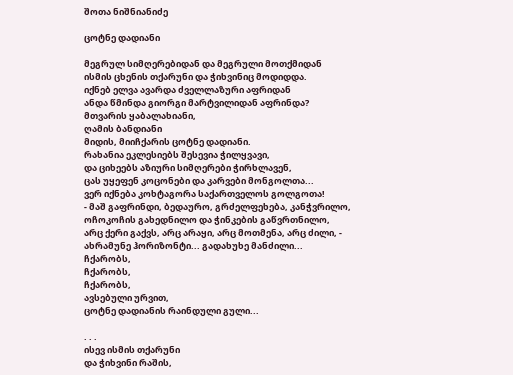შოთა ნიშნიანიძე

ცოტნე დადიანი

მეგრულ სიმღერებიდან და მეგრული მოთქმიდან
ისმის ცხენის თქარუნი და ჭიხვინიც მოდიდდა.
იქნებ ელვა ავარდა ძველლაზური აფრიდან
ანდა წმინდა გიორგი მარტვილიდან აფრინდა?
მთვარის ყაბალახიანი,
ღამის ბანდიანი
მიდის, მიიჩქარის ცოტნე დადიანი.
რახანია ეკლესიებს შესევია ჭილყვავი,
და ციხეებს აზიური სიმღერები ჭირხლავენ,
ცას უყეფენ კოცონები და კარვები მონგოლთა...
ვერ იქნება კოხტაგორა საქართველოს გოლგოთა!
- მაშ გაფრინდი, ბედაურო, გრძელფეხება, კანჭვრილო,
ოჩოკოჩის გახედნილო და ჭინკების გაწვრთნილო,
არც ქერი გაქვს, არც არაყი, არც მოთმენა, არც ძილი, -
ახრამუნე ჰორიზონტი... გადახუხე მანძილი...
ჩქარობს,
ჩქარობს,
ჩქარობს,
ავსებული ურვით,
ცოტნე დადიანის რაინდული გული...

. . .
ისევ ისმის თქარუნი
და ჭიხვინი რაშის,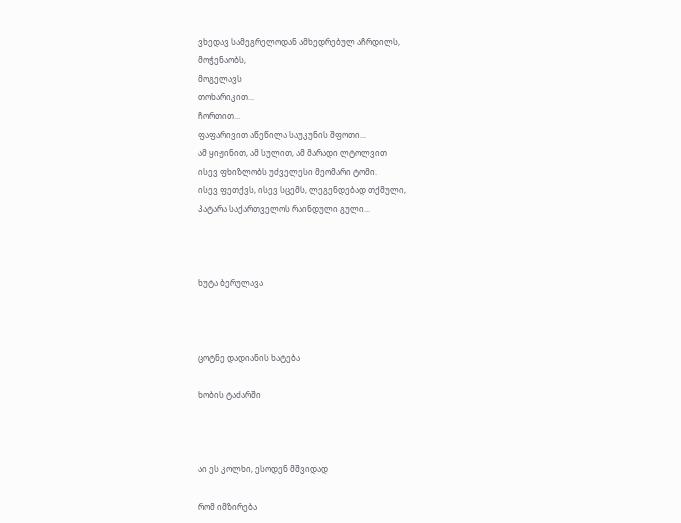ვხედავ სამეგრელოდან ამხედრებულ აჩრდილს,
მოჭენაობს,
მოგელავს
თოხარიკით...
ჩორთით...
ფაფარივით აწეწილა საუკუნის შფოთი...
ამ ყიჟინით, ამ სულით, ამ მარადი ლტოლვით
ისევ ფხიზლობს უძველესი მეომარი ტომი.
ისევ ფეთქვს, ისევ სცემს, ლეგენდებად თქმული,
პატარა საქართველოს რაინდული გული...



ხუტა ბერულავა



ცოტნე დადიანის ხატება

ხობის ტაძარში



აი ეს კოლხი, ესოდენ მშვიდად

რომ იმზირება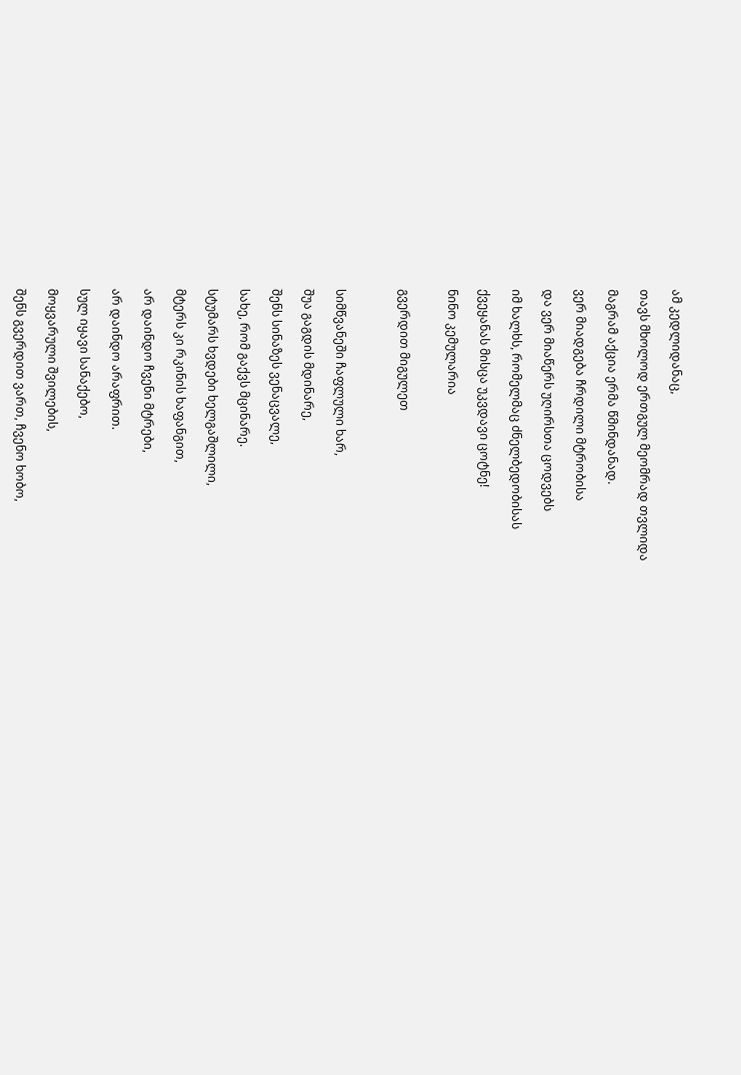ამ კედლიდანაც,

თავს მხოლოდ ერთგულ მეომრად თვლიდა

მაგრამ აქცია ერმა წმინდანად.

ვერ მიადგება ჩრდილი მტრობისა

და ვერ მიაწერს უღირსთა ცოდვებს

იმ ხალხს, რომელმაც ძნელბედობისას

ქვეყანას მისცა უკვდავი ცოტნე!

ნინო კემულარია


გვერდით მიგულეთ



სიმწვანეში ჩაფლული ხარ,

შუა გაგდის მდინარე,

შენს სინაზეს ვენაცვალე,

სახე, რომ გაქვს მცინარე.

სტუმარს ხვდები ხელგაშლილი,

მტერს კი რკინის ხაფანგით,

არ დაინდო ჩვენი მტრები,

არ დაინდო არაფრით.

სულ იყავი სანაქებო,

მოყვარული შვილების,

შენს გვერდით ვართ, ჩვენო ხობო,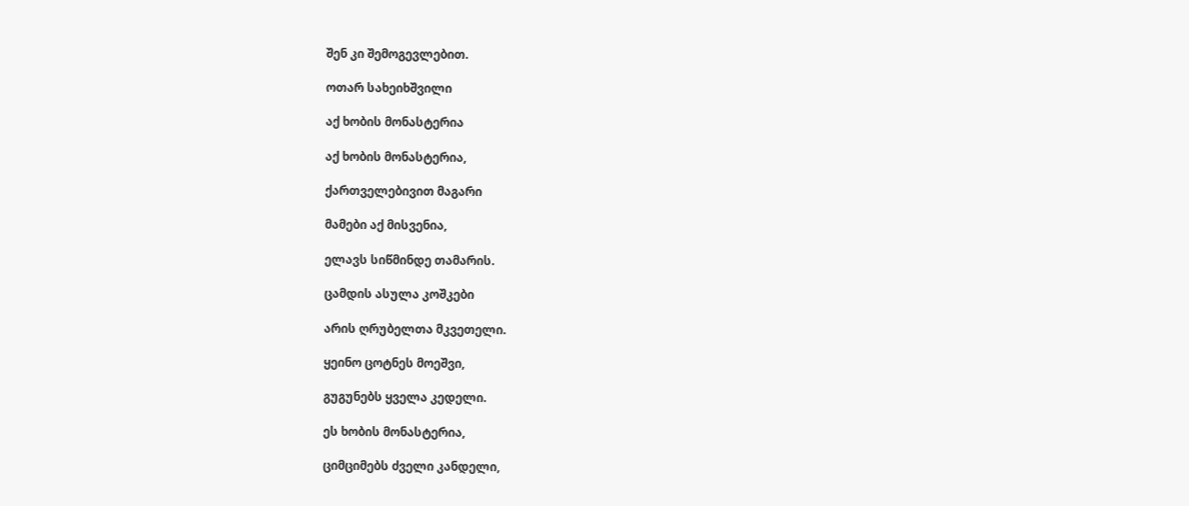შენ კი შემოგევლებით.

ოთარ სახეიხშვილი

აქ ხობის მონასტერია

აქ ხობის მონასტერია,

ქართველებივით მაგარი

მამები აქ მისვენია,

ელავს სიწმინდე თამარის.

ცამდის ასულა კოშკები

არის ღრუბელთა მკვეთელი.

ყეინო ცოტნეს მოეშვი,

გუგუნებს ყველა კედელი.

ეს ხობის მონასტერია,

ციმციმებს ძველი კანდელი,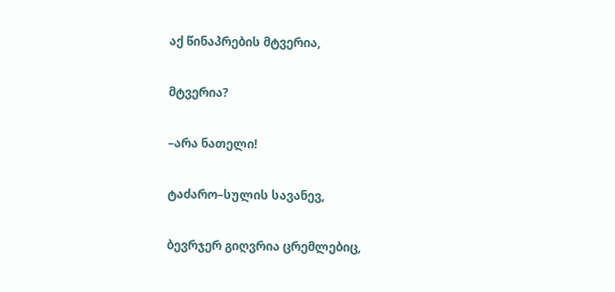აქ წინაპრების მტვერია,

მტვერია?

–არა ნათელი!

ტაძარო–სულის სავანევ,

ბევრჯერ გიღვრია ცრემლებიც,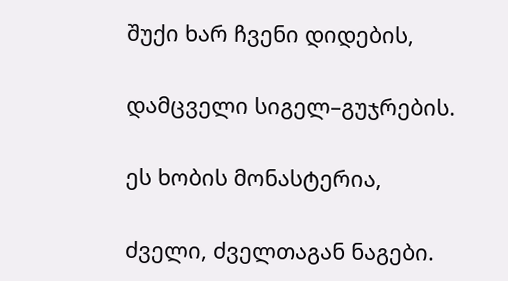შუქი ხარ ჩვენი დიდების,

დამცველი სიგელ–გუჯრების.

ეს ხობის მონასტერია,

ძველი, ძველთაგან ნაგები.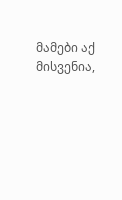მამები აქ მისვენია,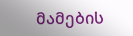მამების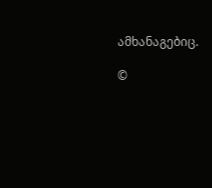ამხანაგებიც.

©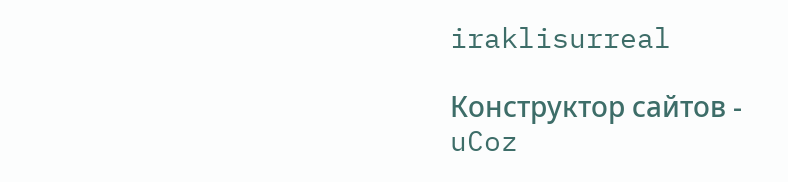iraklisurreal

Конструктор сайтов - uCoz